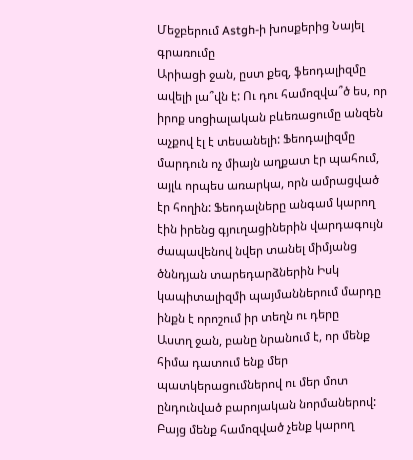Մեջբերում Astgh-ի խոսքերից Նայել գրառումը
Արիացի ջան, ըստ քեզ, ֆեոդալիզմը ավելի լա՞վն է: Ու դու համոզվա՞ծ ես, որ իրոք սոցիալական բևեռացումը անզեն աչքով էլ է տեսանելի: Ֆեոդալիզմը մարդուն ոչ միայն աղքատ էր պահում, այլև որպես առարկա, որն ամրացված էր հողին: Ֆեոդալները անգամ կարող էին իրենց գյուղացիներին վարդագույն ժապավենով նվեր տանել միմյանց ծննդյան տարեդարձներին Իսկ կապիտալիզմի պայմաններում մարդը ինքն է որոշում իր տեղն ու դերը
Աստղ ջան, բանը նրանում է, որ մենք հիմա դատում ենք մեր պատկերացումներով ու մեր մոտ ընդունված բարոյական նորմաներով: Բայց մենք համոզված չենք կարող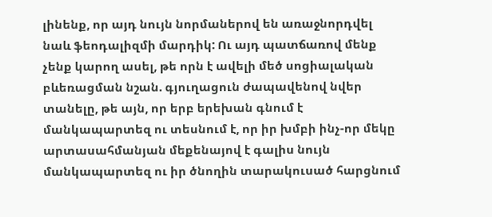լինենք, որ այդ նույն նորմաներով են առաջնորդվել նաև ֆեոդալիզմի մարդիկ: Ու այդ պատճառով մենք չենք կարող ասել, թե որն է ավելի մեծ սոցիալական բևեռացման նշան. գյուղացուն ժապավենով նվեր տանելը, թե այն, որ երբ երեխան գնում է մանկապարտեզ ու տեսնում է, որ իր խմբի ինչ-որ մեկը արտասահմանյան մեքենայով է գալիս նույն մանկապարտեզ ու իր ծնողին տարակուսած հարցնում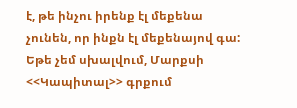է, թե ինչու իրենք էլ մեքենա չունեն, որ ինքն էլ մեքենայով գա:
Եթե չեմ սխալվում, Մարքսի <<Կապիտալ>> գրքում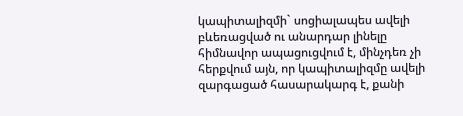կապիտալիզմի` սոցիալապես ավելի բևեռացված ու անարդար լինելը հիմնավոր ապացուցվում է, մինչդեռ չի հերքվում այն, որ կապիտալիզմը ավելի զարգացած հասարակարգ է, քանի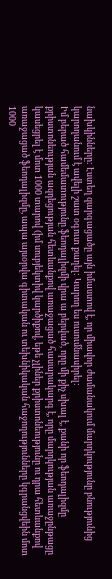նախկինները: Էստեղ զարգացածը այն իմաստով է, որ միավոր ժամանակում մարդկությունը բնությունից կարողանում է ավելի շատ օգուտ քաղել: Կարող ես ուսումնասիրել:
Իմ բերած համեմատությունը ֆեոդալիզմի վրա ա բերված, որը մի քիչ սխալ է, քանի որ ֆեոդալիզմը քրիստոնեության ազդեցության հետևանքով առաջացած հասարակարգ է, որը մարդկության առաջընթացը կասեցրել է մոտ 1000 տարով (իմ սուբյեկտիվ կարծիքով, եթե չլիներ քրիստոնեությունը ու դրա հետևանքով առաջացած ֆեոդալիզմը, ապա այսօրվա գիտական ու տեխնիկական հաջողությունները կգրանցվեին մոտ 1000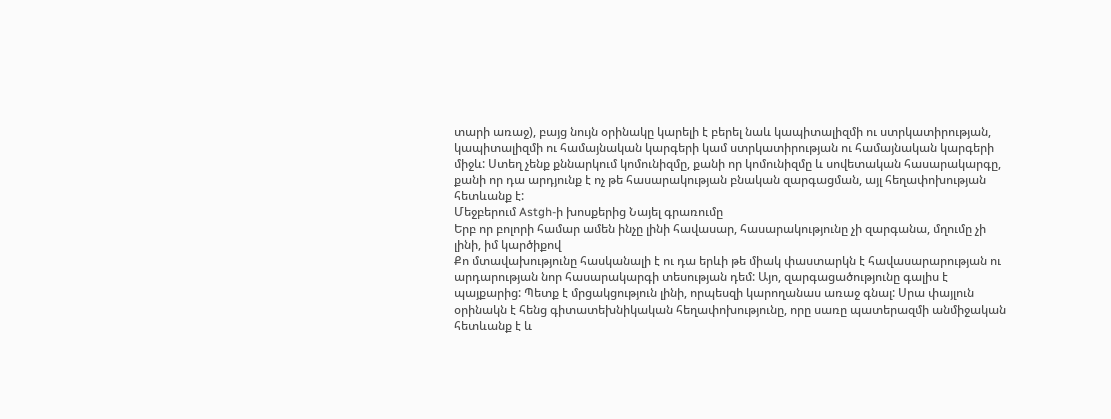տարի առաջ), բայց նույն օրինակը կարելի է բերել նաև կապիտալիզմի ու ստրկատիրության, կապիտալիզմի ու համայնական կարգերի կամ ստրկատիրության ու համայնական կարգերի միջև: Ստեղ չենք քննարկում կոմունիզմը, քանի որ կոմունիզմը և սովետական հասարակարգը, քանի որ դա արդյունք է ոչ թե հասարակության բնական զարգացման, այլ հեղափոխության հետևանք է:
Մեջբերում Astgh-ի խոսքերից Նայել գրառումը
Երբ որ բոլորի համար ամեն ինչը լինի հավասար, հասարակությունը չի զարգանա, մղումը չի լինի, իմ կարծիքով
Քո մտավախությունը հասկանալի է ու դա երևի թե միակ փաստարկն է հավասարարության ու արդարության նոր հասարակարգի տեսության դեմ: Այո, զարգացածությունը գալիս է պայքարից: Պետք է մրցակցություն լինի, որպեսզի կարողանաս առաջ գնալ: Սրա փայլուն օրինակն է հենց գիտատեխնիկական հեղափոխությունը, որը սառը պատերազմի անմիջական հետևանք է և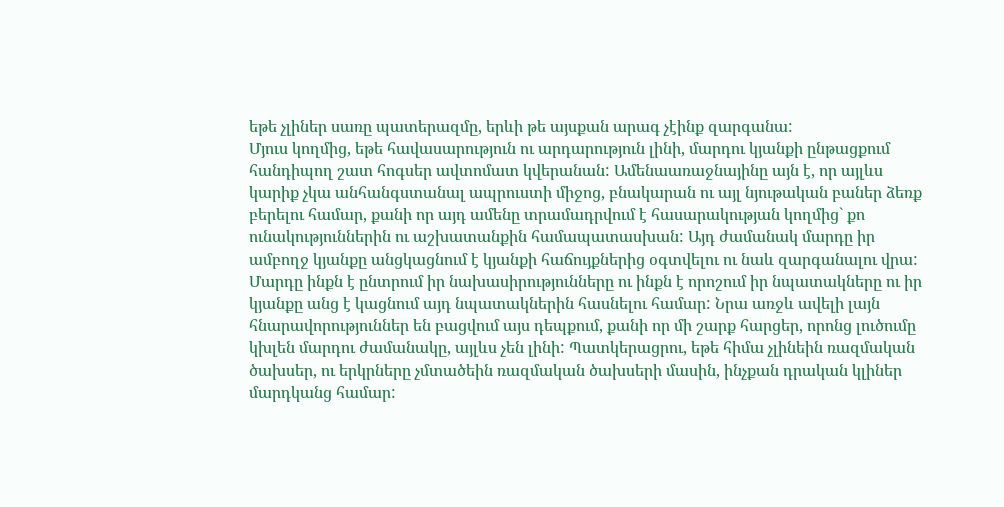եթե չլիներ սառը պատերազմը, երևի թե այսքան արագ չէինք զարգանա:
Մյուս կողմից, եթե հավասարություն ու արդարություն լինի, մարդու կյանքի ընթացքում հանդիպող շատ հոգսեր ավտոմատ կվերանան: Ամենաառաջնայինը այն է, որ այլևս կարիք չկա անհանգստանալ ապրուստի միջոց, բնակարան ու այլ նյութական բաներ ձեռք բերելու համար, քանի որ այդ ամենը տրամադրվում է հասարակության կողմից` քո ունակություններին ու աշխատանքին համապատասխան: Այդ ժամանակ մարդը իր ամբողջ կյանքը անցկացնում է կյանքի հաճույքներից օգտվելու ու նաև զարգանալու վրա: Մարդը ինքն է ընտրում իր նախասիրությունները ու ինքն է որոշում իր նպատակները ու իր կյանքը անց է կացնում այդ նպատակներին հասնելու համար: Նրա առջև ավելի լայն հնարավորություններ են բացվում այս դեպքում, քանի որ մի շարք հարցեր, որոնց լուծումը կխլեն մարդու ժամանակը, այլևս չեն լինի: Պատկերացրու, եթե հիմա չլինեին ռազմական ծախսեր, ու երկրները չմտածեին ռազմական ծախսերի մասին, ինչքան դրական կլիներ մարդկանց համար: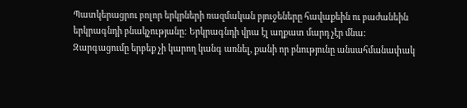Պատկերացրու բոլոր երկրների ռազմական բյուջեները հավաքեին ու բաժանեին երկրագնդի բնակչությանը: Երկրագնդի վրա էլ աղքատ մարդ չէր մնա:
Զարգացումը երբեք չի կարող կանգ առնել, քանի որ բնությունը անսահմանափակ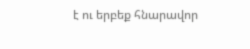է ու երբեք հնարավոր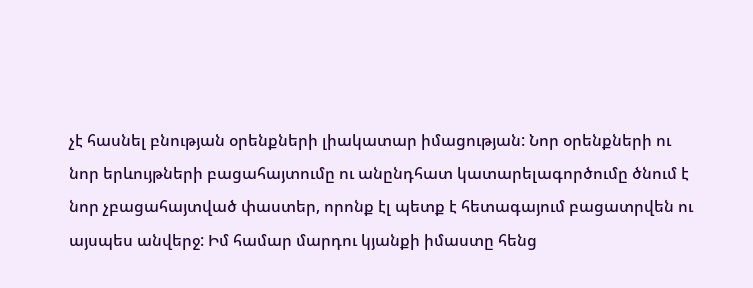չէ հասնել բնության օրենքների լիակատար իմացության: Նոր օրենքների ու նոր երևույթների բացահայտումը ու անընդհատ կատարելագործումը ծնում է նոր չբացահայտված փաստեր, որոնք էլ պետք է հետագայում բացատրվեն ու այսպես անվերջ: Իմ համար մարդու կյանքի իմաստը հենց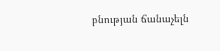բնության ճանաչելն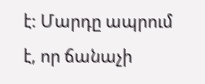է: Մարդը ապրում է, որ ճանաչի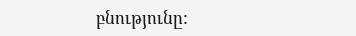բնությունը: